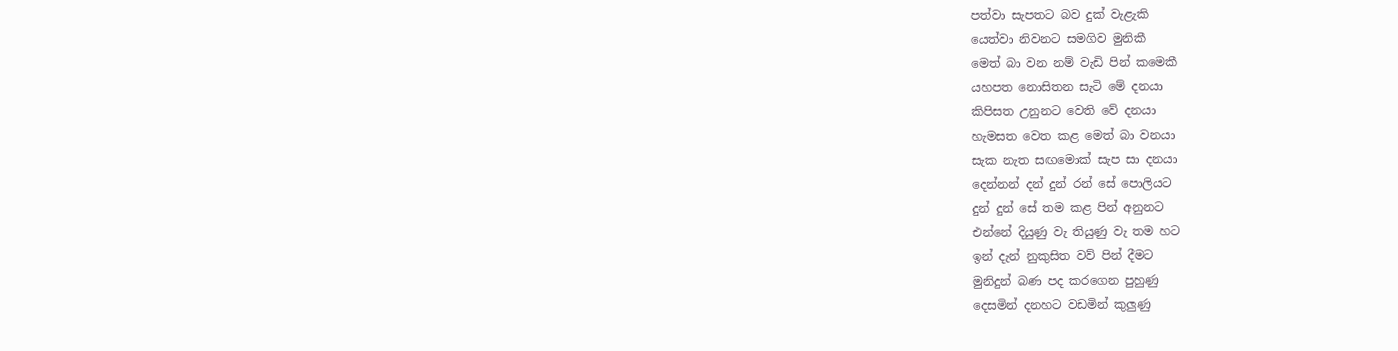පත්වා සැපතට බව දුක් වැළැකි
යෙත්වා නිවනට සමගිව මුනිකී
මෙත් බා වන නම් වැඩි පින් කමෙකී
යහපත නොසිතන සැටි මේ දනයා
කිපිසත උනුනට වෙති වේ දනයා
හැමසත වෙත කළ මෙත් බා වනයා
සැක නැත සඟමොක් සැප සා දනයා
දෙන්නන් දන් දුන් රන් සේ පොලියට
දුන් දුන් සේ තම කළ පින් අනුනට
එන්නේ දියුණු වැ තියුණු වැ තම හට
ඉන් දැන් නුකුසිත වව් පින් දීමට
මුනිදුන් බණ පද කරගෙන පුහුණු
දෙසමින් දනහට වඩමින් කුලුණු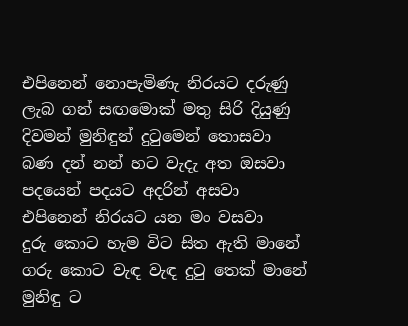එපිනෙන් නොපැමිණැ නිරයට දරුණු
ලැබ ගන් සඟමොක් මතු සිරි දියුණු
දිවමන් මුනිඳුන් දුටුමෙන් තොසවා
බණ දන් නන් හට වැදැ අත ඔසවා
පදයෙන් පදයට අදරින් අසවා
එපිනෙන් නිරයට යන මං වසවා
දුරු කොට හැම විට සිත ඇති මානේ
ගරු කොට වැඳ වැඳ දුටු තෙක් මානේ
මුනිඳු ට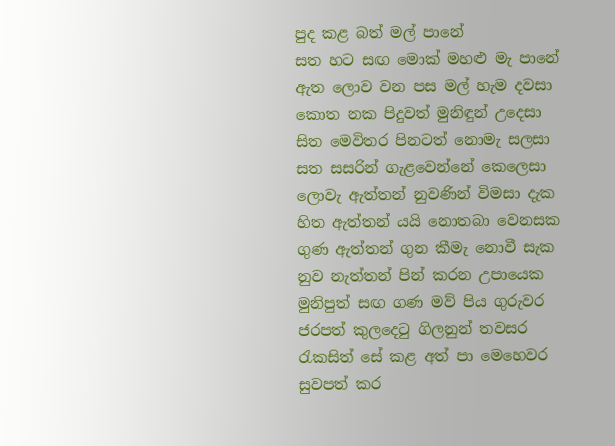පුද කළ බත් මල් පානේ
සත හට සඟ මොක් මහළු මැ පානේ
ඇත ලොව වන පස මල් හැම දවසා
කොත නක පිදුවත් මුනිඳුන් උදෙසා
සිත මෙවිතර පිනටත් නොමැ සලසා
සත සසරින් ගැළවෙන්නේ කෙලෙසා
ලොවැ ඇත්තන් නුවණින් විමසා දැක
හිත ඇත්තන් යයි නොතබා වෙනසක
ගුණ ඇත්තන් ගුන කීමැ නොවී සැක
නුව නැත්තන් පින් කරන උපායෙක
මුනිපුත් සඟ ගණ මව් පිය ගුරුවර
ජරපත් කුලදෙටු ගිලනුන් තවසර
රැකසිත් සේ කළ අත් පා මෙහෙවර
සුවපත් කර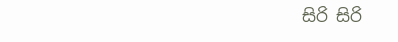සිරි සිරි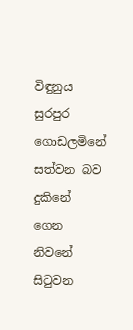විඳුනුය සුරපුර
ගොඩලමිනේ සත්වන බව දුකිනේ
ගෙන නිවනේ සිටුවන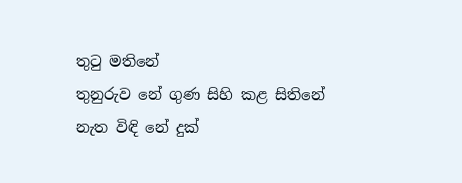තුටු මතිනේ
තුනුරුව නේ ගුණ සිහි කළ සිතිනේ
නැත විඳි නේ දුක්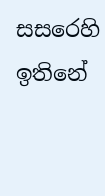සසරෙහි ඉතිනේ